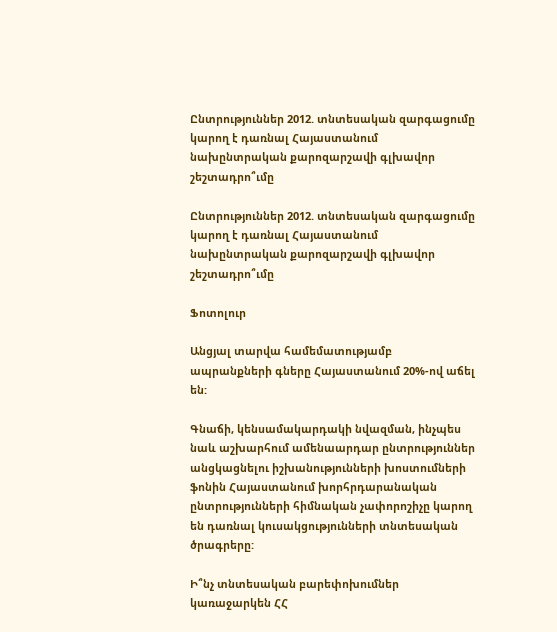Ընտրություններ 2012. տնտեսական զարգացումը կարող է դառնալ Հայաստանում նախընտրական քարոզարշավի գլխավոր շեշտադրո՞ւմը

Ընտրություններ 2012. տնտեսական զարգացումը կարող է դառնալ Հայաստանում նախընտրական քարոզարշավի գլխավոր շեշտադրո՞ւմը

Ֆոտոլուր

Անցյալ տարվա համեմատությամբ ապրանքների գները Հայաստանում 20%-ով աճել են:

Գնաճի, կենսամակարդակի նվազման, ինչպես նաև աշխարհում ամենաարդար ընտրություններ անցկացնելու իշխանությունների խոստումների ֆոնին Հայաստանում խորհրդարանական ընտրությունների հիմնական չափորոշիչը կարող են դառնալ կուսակցությունների տնտեսական ծրագրերը:

Ի՞նչ տնտեսական բարեփոխումներ կառաջարկեն ՀՀ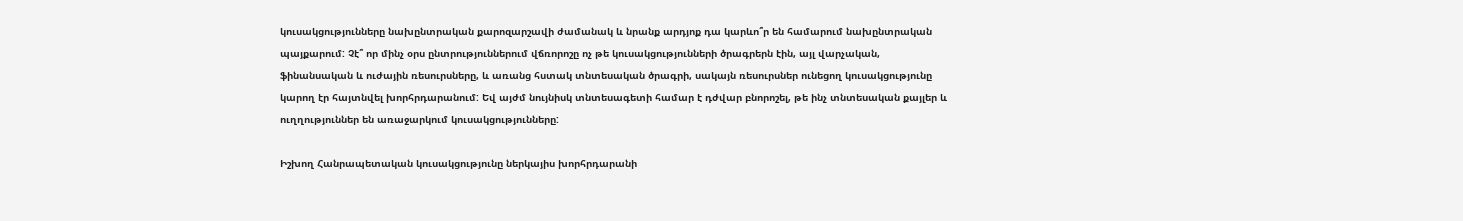կուսակցությունները նախընտրական քարոզարշավի ժամանակ և նրանք արդյոք դա կարևո՞ր են համարում նախընտրական պայքարում: Չէ՞ որ մինչ օրս ընտրություններում վճռորոշը ոչ թե կուսակցությունների ծրագրերն էին, այլ վարչական, ֆինանսական և ուժային ռեսուրսները, և առանց հստակ տնտեսական ծրագրի, սակայն ռեսուրսներ ունեցող կուսակցությունը կարող էր հայտնվել խորհրդարանում: Եվ այժմ նույնիսկ տնտեսագետի համար է դժվար բնորոշել, թե ինչ տնտեսական քայլեր և ուղղություններ են առաջարկում կուսակցությունները:

Իշխող Հանրապետական կուսակցությունը ներկայիս խորհրդարանի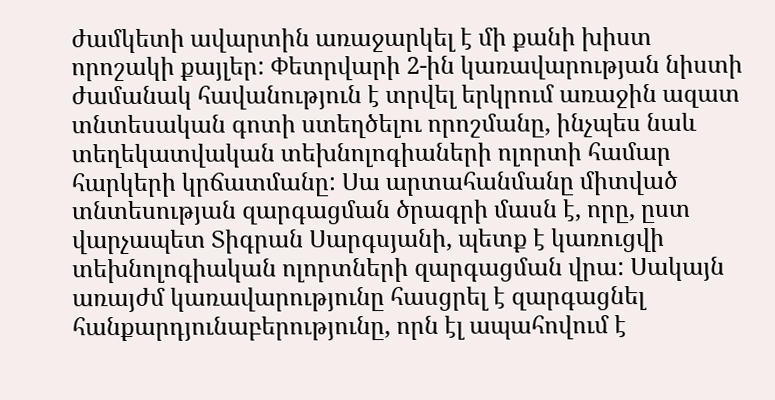ժամկետի ավարտին առաջարկել է մի քանի խիստ որոշակի քայլեր: Փետրվարի 2-ին կառավարության նիստի ժամանակ հավանություն է տրվել երկրում առաջին ազատ տնտեսական գոտի ստեղծելու որոշմանը, ինչպես նաև տեղեկատվական տեխնոլոգիաների ոլորտի համար հարկերի կրճատմանը: Սա արտահանմանը միտված տնտեսության զարգացման ծրագրի մասն է, որը, ըստ վարչապետ Տիգրան Սարգսյանի, պետք է կառուցվի տեխնոլոգիական ոլորտների զարգացման վրա: Սակայն առայժմ կառավարությունը հասցրել է զարգացնել հանքարդյունաբերությունը, որն էլ ապահովում է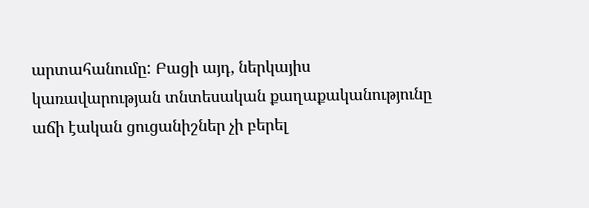արտահանումը: Բացի այդ, ներկայիս կառավարության տնտեսական քաղաքականությունը աճի էական ցուցանիշներ չի բերել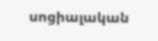սոցիալական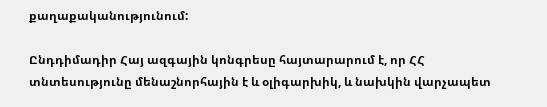քաղաքականությունում:

Ընդդիմադիր Հայ ազգային կոնգրեսը հայտարարում է, որ ՀՀ տնտեսությունը մենաշնորհային է և օլիգարխիկ, և նախկին վարչապետ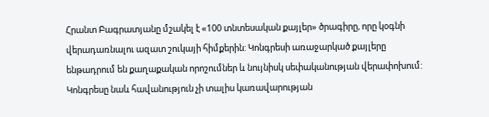Հրանտ Բագրատյանը մշակել է «100 տնտեսական քայլեր» ծրագիրը, որը կօգնի վերադառնալու ազատ շուկայի հիմքերին: Կոնգրեսի առաջարկած քայլերը ենթադրում են քաղաքական որոշումներ և նույնիսկ սեփականության վերափոխում: Կոնգրեսը նաև հավանություն չի տալիս կառավարության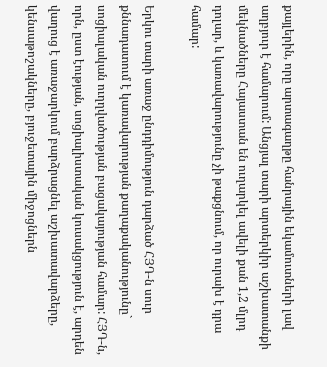քայլերին, որը արտագաղթը հանրային եկամուտների լավ աղբյուր է համարում: Անցյալ տարի արտերկիր աշխատանքի մեկնածները Հայաստան են ուղարկել ավելի քան 1,2 մլրդ դոլար, և կառավարությունը չի թաքցնում, որ ուրախ է դրա համար:

Երկու տարի առաջ ընդդիմություն դարձած ՀՅԴ-ն սուր քննադատում է կառավարության քաղաքականությունը` սոցիալական ուղղվածության բացակայության համար: ՀՅԴ-ն, որն, ըստ էության, սոցիալիստական կուսակցություն է, արդեն վաղուց է առաջարկում բարձրացնել աշխատավարձերը, կենսաթոշակները, բյուջետային միջոցներն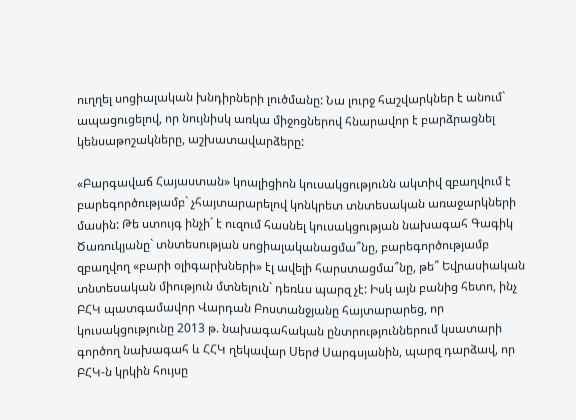ուղղել սոցիալական խնդիրների լուծմանը: Նա լուրջ հաշվարկներ է անում` ապացուցելով, որ նույնիսկ առկա միջոցներով հնարավոր է բարձրացնել կենսաթոշակները, աշխատավարձերը:

«Բարգավաճ Հայաստան» կոալիցիոն կուսակցությունն ակտիվ զբաղվում է բարեգործությամբ` չհայտարարելով կոնկրետ տնտեսական առաջարկների մասին: Թե ստույգ ինչի´ է ուզում հասնել կուսակցության նախագահ Գագիկ Ծառուկյանը` տնտեսության սոցիալականացմա՞նը, բարեգործությամբ զբաղվող «բարի օլիգարխների» էլ ավելի հարստացմա՞նը, թե՞ Եվրասիական տնտեսական միություն մտնելուն` դեռևս պարզ չէ: Իսկ այն բանից հետո, ինչ ԲՀԿ պատգամավոր Վարդան Բոստանջյանը հայտարարեց, որ կուսակցությունը 2013 թ. նախագահական ընտրություններում կսատարի գործող նախագահ և ՀՀԿ ղեկավար Սերժ Սարգսյանին, պարզ դարձավ, որ ԲՀԿ-ն կրկին հույսը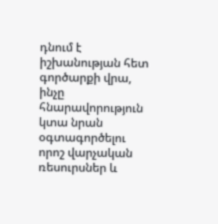դնում է իշխանության հետ գործարքի վրա, ինչը հնարավորություն կտա նրան օգտագործելու որոշ վարչական ռեսուրսներ և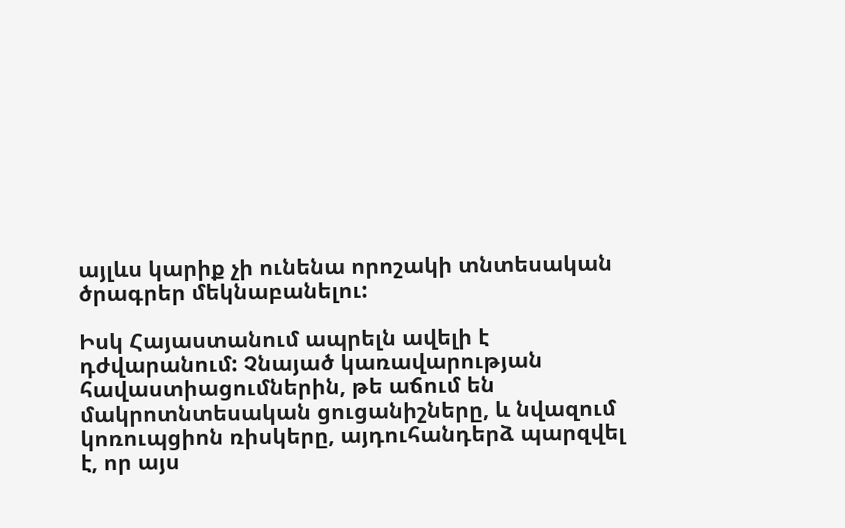այլևս կարիք չի ունենա որոշակի տնտեսական ծրագրեր մեկնաբանելու:

Իսկ Հայաստանում ապրելն ավելի է դժվարանում: Չնայած կառավարության հավաստիացումներին, թե աճում են մակրոտնտեսական ցուցանիշները, և նվազում կոռուպցիոն ռիսկերը, այդուհանդերձ պարզվել է, որ այս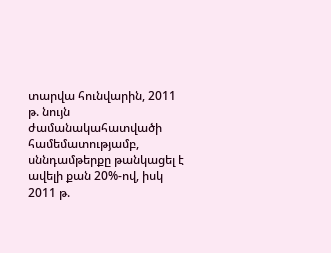տարվա հունվարին, 2011 թ. նույն ժամանակահատվածի համեմատությամբ, սննդամթերքը թանկացել է ավելի քան 20%-ով, իսկ 2011 թ.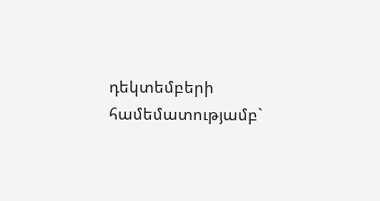դեկտեմբերի համեմատությամբ`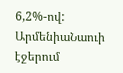6,2%-ով:
ԱրմենիաՆաուի էջերում